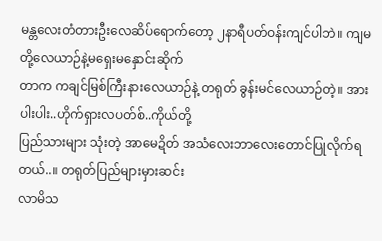မန္တလေးတံတားဦးလေဆိပ်ရောက်တော့ ၂နာရီပတ်ဝန်းကျင်ပါဘဲ။ ကျမတို့လေယာဉ်နဲ့မရှေးမနှောင်းဆိုက်
တာက ကချင်မြစ်ကြီးနားလေယာဉ်နဲ့ တရုတ် ခွန်းမင်လေယာဉ်တဲ့။ အားပါးပါး..ဟိုက်ရှားလပတ်စ်..ကိုယ်တို့
ပြည်သားများ သုံးတဲ့ အာမေဍိတ် အသံလေးဘာလေးတောင်ပြုလိုက်ရတယ်..။ တရုတ်ပြည်များမှားဆင်း
လာမိသ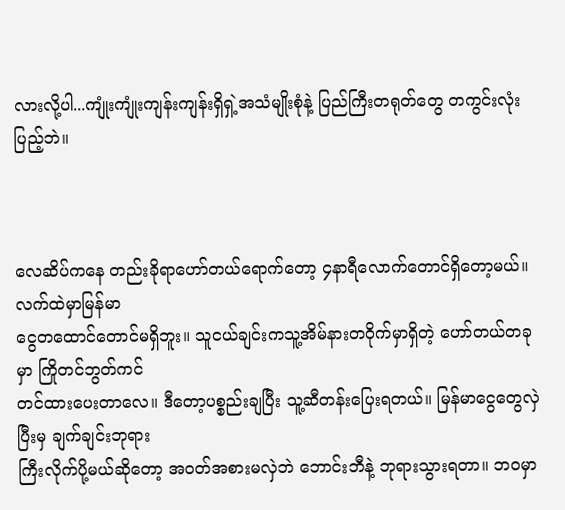လားလို့ပါ...ကျုံးကျုံးကျန်းကျန်းရှိရှဲ့အသံမျိုးစုံနဲ့ ပြည်ကြီးတရုတ်တွေ တကွင်းလုံးပြည့်ဘဲ။



လေဆိပ်ကနေ တည်းခိုရာဟော်တယ်ရောက်တော့ ၄နာရီလောက်တောင်ရှိတော့မယ်။ လက်ထဲမှာမြန်မာ
ငွေတထောင်တောင်မရှိဘူး။ သူငယ်ချင်းကသူ့အိမ်နားတဝိုက်မှာရှိတဲ့ ဟော်တယ်တခုမှာ ကြိုတင်ဘွတ်ကင်
တင်ထားပေးတာလေ။ ဒီတော့ပစ္စည်းချပြီး သူ့ဆီတန်းပြေးရတယ်။ မြန်မာငွေတွေလှဲပြီးမှ ချက်ချင်းဘုရား
ကြီးလိုက်ပို့မယ်ဆိုတော့ အဝတ်အစားမလှဲဘဲ ဘောင်းဘီနဲ့ ဘုရားသွားရတာ။ ဘဝမှာ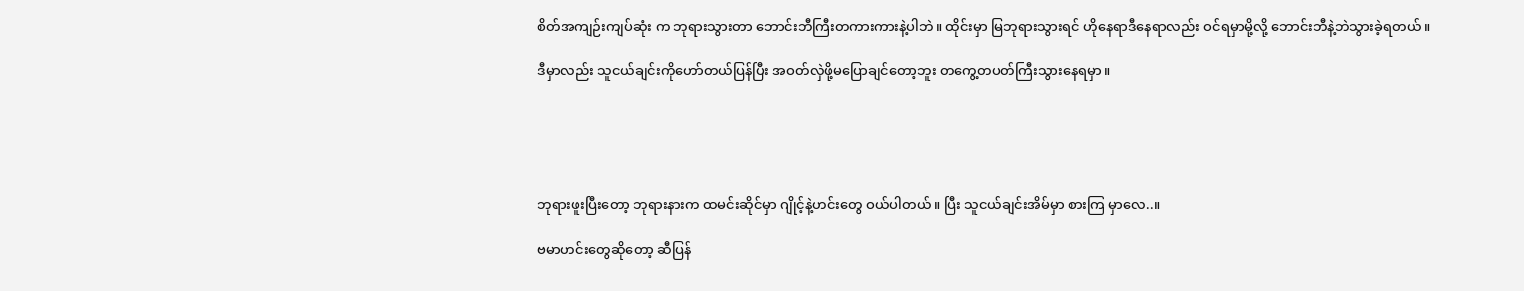စိတ်အကျဉ်းကျပ်ဆုံး က ဘုရားသွားတာ ဘောင်းဘီကြီးတကားကားနဲ့ပါဘဲ။ ထိုင်းမှာ မြဘုရားသွားရင် ဟိုနေရာဒီနေရာလည်း ဝင်ရမှာမို့လို့ ဘောင်းဘီနဲ့ဘဲသွားခဲ့ရတယ်။

ဒီမှာလည်း သူငယ်ချင်းကိုဟော်တယ်ပြန်ပြီး အဝတ်လှဲဖို့မပြောချင်တော့ဘူး တကွေ့တပတ်ကြီးသွားနေရမှာ။





ဘုရားဖူးပြီးတော့ ဘုရားနားက ထမင်းဆိုင်မှာ ဂျိုင့်နဲ့ဟင်းတွေ ဝယ်ပါတယ်။ ပြီး သူငယ်ချင်းအိမ်မှာ စားကြ မှာလေ..။

ဗမာဟင်းတွေဆိုတော့ ဆီပြန်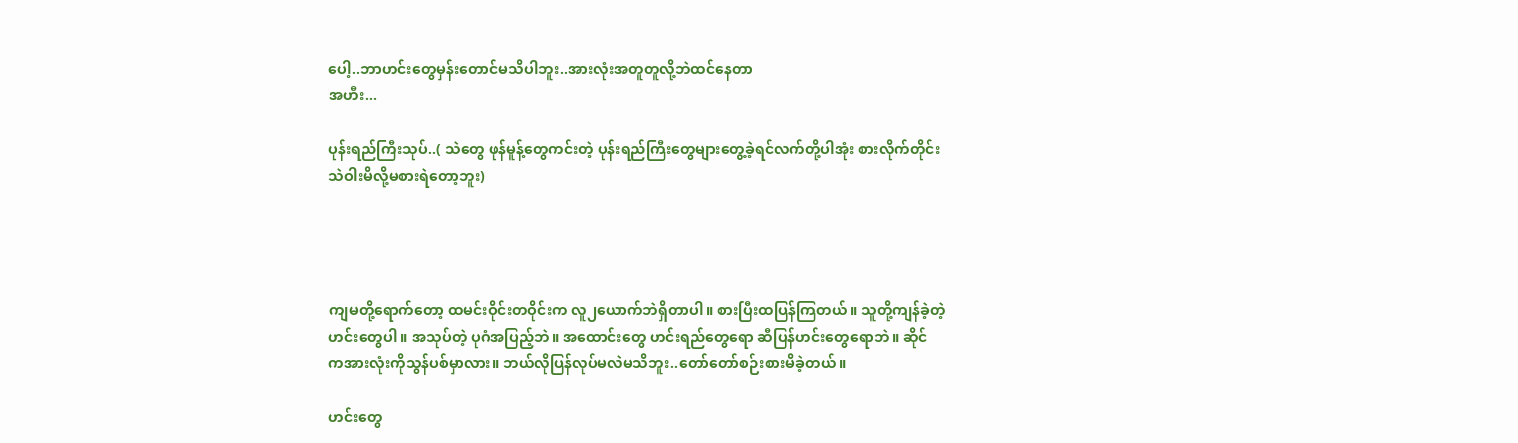ပေါ့..ဘာဟင်းတွေမှန်းတောင်မသိပါဘူး..အားလုံးအတူတူလို့ဘဲထင်နေတာ
အဟီး...

ပုန်းရည်ကြီးသုပ်..( သဲတွေ ဖုန်မူန့်တွေကင်းတဲ့ ပုန်းရည်ကြီးတွေများတွေ့ခဲ့ရင်လက်တို့ပါအုံး စားလိုက်တိုင်း
သဲဝါးမိလို့မစားရဲတော့ဘူး)




ကျမတို့ရောက်တော့ ထမင်းဝိုင်းတဝိုင်းက လူ၂ယောက်ဘဲရှိတာပါ။ စားပြီးထပြန်ကြတယ်။ သူတို့ကျန်ခဲ့တဲ့
ဟင်းတွေပါ။ အသုပ်တဲ့ ပုဂံအပြည့်ဘဲ။ အထောင်းတွေ ဟင်းရည်တွေရော ဆီပြန်ဟင်းတွေရောဘဲ။ ဆိုင်
ကအားလုံးကိုသွန်ပစ်မှာလား။ ဘယ်လိုပြန်လုပ်မလဲမသိဘူး..တော်တော်စဉ်းစားမိခဲ့တယ်။

ဟင်းတွေ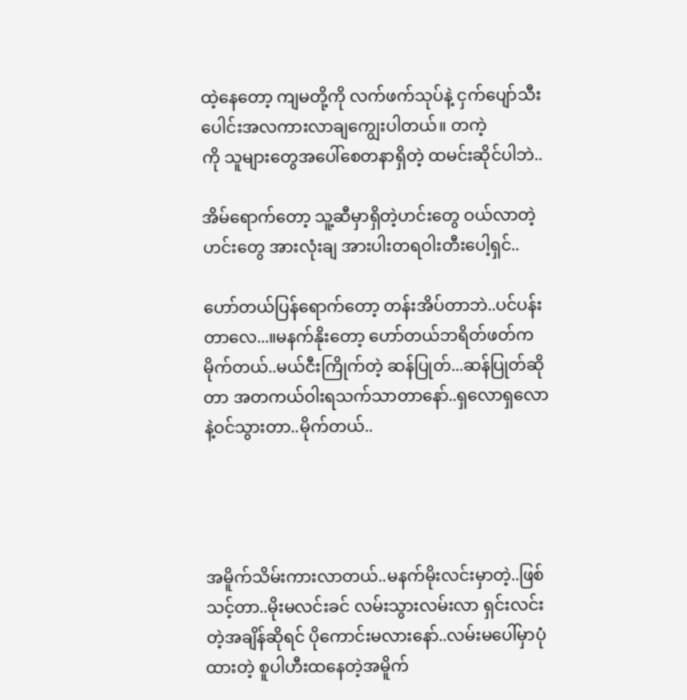ထဲ့နေတော့ ကျမတို့ကို လက်ဖက်သုပ်နဲ့ ငှက်ပျော်သီးပေါင်းအလကားလာချကျွေးပါတယ်။ တကဲ့
ကို သူများတွေအပေါ်စေတနာရှိတဲ့ ထမင်းဆိုင်ပါဘဲ..

အိမ်ရောက်တော့ သူ့ဆီမှာရှိတဲ့ဟင်းတွေ ဝယ်လာတဲ့ဟင်းတွေ အားလုံးချ အားပါးတရဝါးတီးပေါ့ရှင်..

ဟော်တယ်ပြန်ရောက်တော့ တန်းအိပ်တာဘဲ..ပင်ပန်းတာလေ...။မနက်နိုးတော့ ဟော်တယ်ဘရိတ်ဖတ်က
မိုက်တယ်..မယ်ငီးကြိုက်တဲ့ ဆန်ပြုတ်...ဆန်ပြုတ်ဆိုတာ အတကယ်ဝါးရသက်သာတာနော်..ရှလောရှလော
နဲ့ဝင်သွားတာ..မိုက်တယ်..




အမိူက်သိမ်းကားလာတယ်..မနက်မိုးလင်းမှာတဲ့..ဖြစ်သင့်တာ..မိုးမလင်းခင် လမ်းသွားလမ်းလာ ရှင်းလင်း
တဲ့အချိန်ဆိုရင် ပိုကောင်းမလားနော်..လမ်းမပေါ်မှာပုံထားတဲ့ စူပါဟီးထနေတဲ့အမိူက်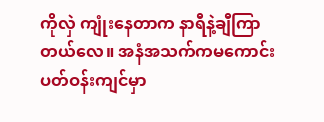ကိုလှဲ ကျုံးနေတာက နာရီနဲ့ချီကြာတယ်လေ။ အနံအသက်ကမကောင်း ပတ်ဝန်းကျင်မှာ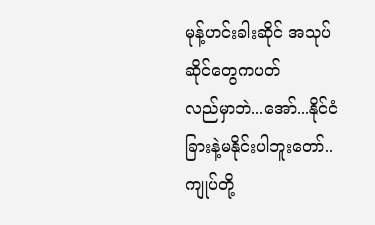မုန့်ဟင်းခါးဆိုင် အသုပ်ဆိုင်တွေကပတ်
လည်မှာဘဲ...အော်...နိုင်ငံခြားနဲ့မနိုင်းပါဘူးတော်..ကျုပ်တို့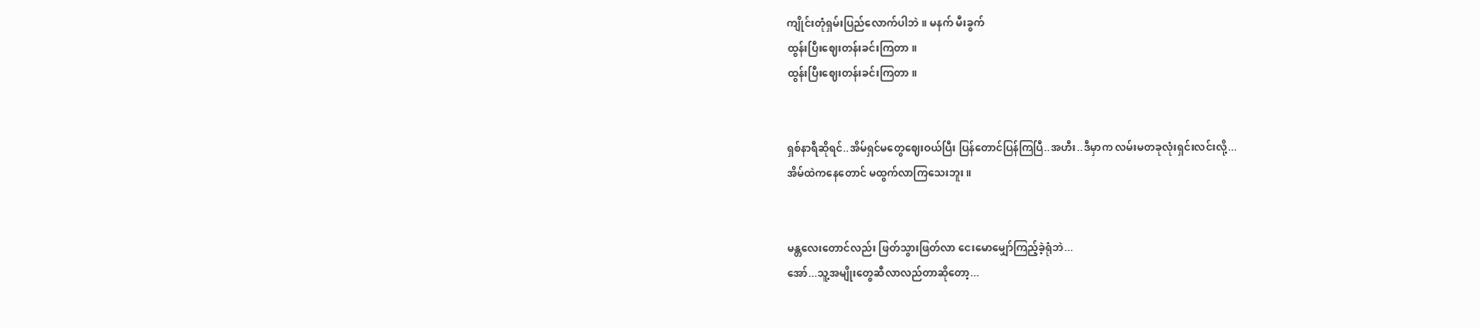ကျိုင်းတုံရှမ်းပြည်လောက်ပါဘဲ။ မနက် မီးခွက်
ထွန်းပြီးဈေးတန်းခင်းကြတာ။
ထွန်းပြီးဈေးတန်းခင်းကြတာ။


ရှစ်နာရီဆိုရင်..အိမ်ရှင်မတွေဈေးဝယ်ပြီး ပြန်တောင်ပြန်ကြပြီ..အဟီး..ဒီမှာက လမ်းမတခုလုံးရှင်းလင်းလို့...
အိမ်ထဲကနေတောင် မထွက်လာကြသေးဘူး။


မန္တလေးတောင်လည်း ဖြတ်သွားဖြတ်လာ ငေးမောမျှော်ကြည့်ခဲ့ရုံဘဲ...
အော်...သူ့အမျိုးတွေဆီလာလည်တာဆိုတော့...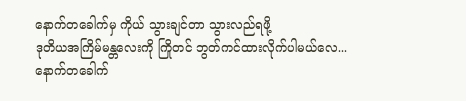နောက်တခေါက်မှ ကိုယ် သွားချင်တာ သွားလည်ရဖို့
ဒုတိယအကြိမ်မန္တလေးကို ကြိုတင် ဘွတ်ကင်ထားလိုက်ပါမယ်လေ...
နောက်တခေါက်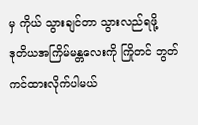မှ ကိုယ် သွားချင်တာ သွားလည်ရဖို့
ဒုတိယအကြိမ်မန္တလေးကို ကြိုတင် ဘွတ်ကင်ထားလိုက်ပါမယ်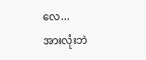လေ...
အားလုံးဘဲ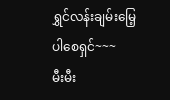ရွှင်လန်းချမ်းမြေ့ပါစေရှင်~~~
မီးမီး